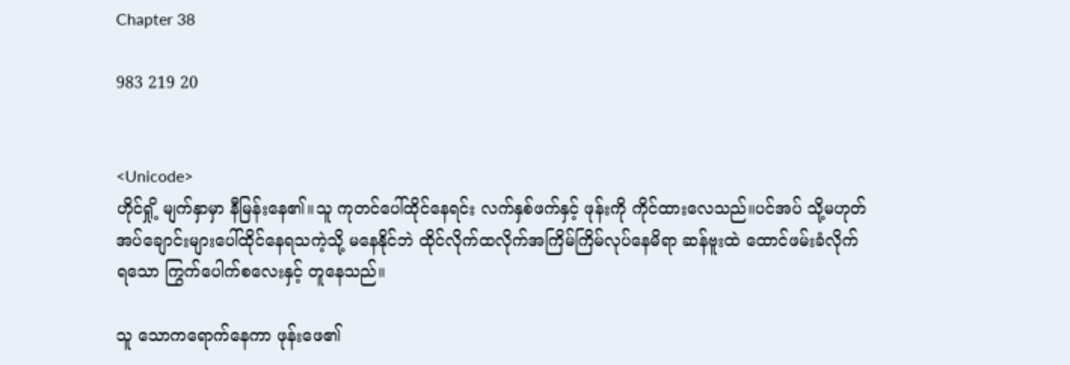Chapter 38

983 219 20


<Unicode>
ဟိုင်ရှို့ မျက်နှာမှာ နီမြန်းနေ၏။သူ ကုတင်ပေါ်ထိုင်နေရင်း လက်နှစ်ဖက်နှင့် ဖုန်းကို ကိုင်ထားလေသည်။ပင်အပ် သို့မဟုတ် အပ်ချောင်းများပေါ်ထိုင်နေရသကဲ့သို့ မနေနိုင်ဘဲ ထိုင်လိုက်ထလိုက်အကြိမ်ကြိမ်လုပ်နေမိရာ ဆန်ဗူးထဲ ထောင်ဖမ်းခံလိုက်ရသော ကြွက်ပေါက်စလေးနှင့် တူနေသည်။

သူ သောကရောက်နေကာ ဖုန်းဖေ၏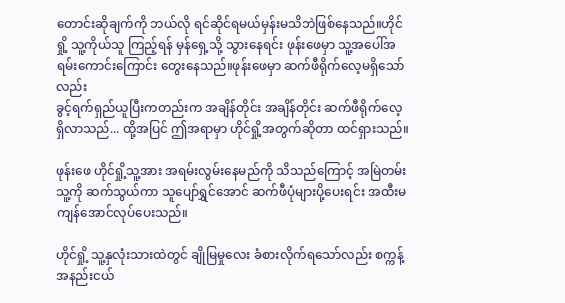တောင်းဆိုချက်ကို ဘယ်လို ရင်ဆိုင်ရမယ်မှန်းမသိဘဲဖြစ်နေသည်။ဟိုင်ရှို့ သူ့ကိုယ်သူ ကြည့်ရန် မှန်ရှေ့သို့ သွားနေရင်း ဖုန်းဖေမှာ သူ့အပေါ်အရမ်းကောင်းကြောင်း တွေးနေသည်။ဖုန်းဖေမှာ ဆက်ဖီရိုက်လေ့မရှိသော်လည်း
ခွင့်ရက်ရှည်ယူပြီးကတည်းက အချိန်တိုင်း အချိန်တိုင်း ဆက်ဖီရိုက်လေ့ရှိလာသည်... ထို့အပြင် ဤအရာမှာ ဟိုင်ရှို့အတွက်ဆိုတာ ထင်ရှားသည်။

ဖုန်းဖေ ဟိုင်ရှို့သူ့အား အရမ်းလွမ်းနေမည်ကို သိသည်ကြောင့် အမြဲတမ်းသူ့ကို ဆက်သွယ်ကာ သူပျော်ရွှင်အောင် ဆက်ဖီပုံများပို့ပေးရင်း အထီးမကျန်အောင်လုပ်ပေးသည်။

ဟိုင်ရှို့ သူ့နှလုံးသားထဲတွင် ချိုမြမှုလေး ခံစားလိုက်ရသော်လည်း စက္ကန့်အနည်းငယ်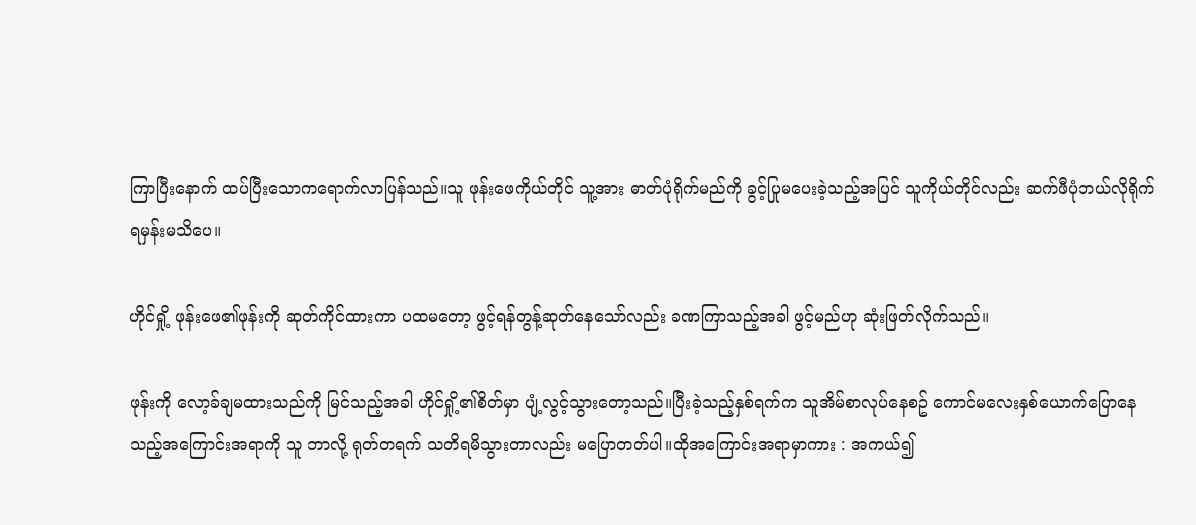ကြာပြီးနောက် ထပ်ပြီးသောကရောက်လာပြန်သည်။သူ ဖုန်းဖေကိုယ်တိုင် သူ့အား ဓာတ်ပုံရိုက်မည်ကို ခွင့်ပြုမပေးခဲ့သည့်အပြင် သူကိုယ်တိုင်လည်း ဆက်ဖီပုံဘယ်လိုရိုက်ရမှန်းမသိပေ။

ဟိုင်ရှို့ ဖုန်းဖေ၏ဖုန်းကို ဆုတ်ကိုင်ထားကာ ပထမတော့ ဖွင့်ရန်တွန့်ဆုတ်နေသော်လည်း ခဏကြာသည့်အခါ ဖွင့်မည်ဟု ဆုံးဖြတ်လိုက်သည်။

ဖုန်းကို လော့ခ်ချမထားသည်ကို မြင်သည့်အခါ ဟိုင်ရှို့၏စိတ်မှာ ပျံ့လွင့်သွားတော့သည်။ပြီးခဲ့သည့်နှစ်ရက်က သူအိမ်စာလုပ်နေစဥ် ကောင်မလေးနှစ်ယောက်ပြောနေသည့်အကြောင်းအရာကို သူ ဘာလို့ ရုတ်တရက် သတိရမိသွားတာလည်း မပြောတတ်ပါ။ထိုအကြောင်းအရာမှာကား : အကယ်၍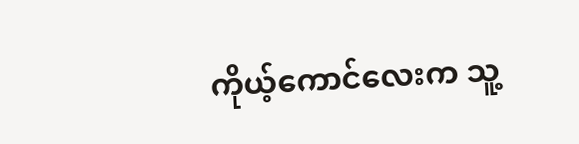ကိုယ့်ကောင်လေးက သူ့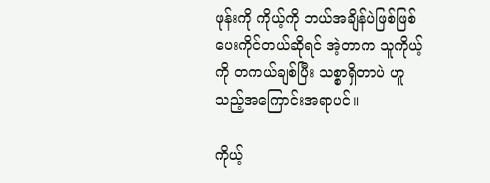ဖုန်းကို ကိုယ့်ကို ဘယ်အချိန်ပဲဖြစ်ဖြစ်ပေးကိုင်တယ်ဆိုရင် အဲ့တာက သူကိုယ့်ကို တကယ်ချစ်ပြီး သစ္စာရှိတာပဲ ဟူသည့်အကြောင်းအရာပင်။

ကိုယ့်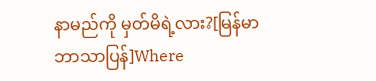နာမည်ကို မှတ်မိရဲ့လား?[မြန်မာဘာသာပြန်]Where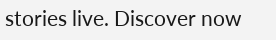stories live. Discover now